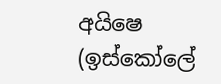අයිෂෙ (ඉස්කෝලේ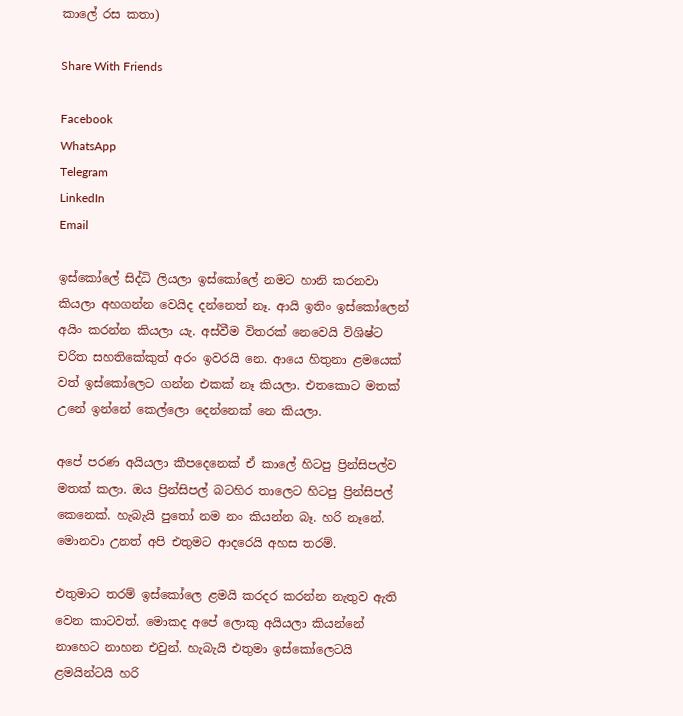කාලේ රස කතා)

Share With Friends

Facebook
WhatsApp
Telegram
LinkedIn
Email

ඉස්කෝලේ සිද්ධි ලියලා ඉස්කෝලේ නමට හානි කරනවා කියලා අහගන්න වෙයිද දන්නෙත් නෑ. ආයි ඉතිං ඉස්කෝලෙන් අයිං කරන්න කියලා යැ. අස්වීම විතරක් නෙවෙයි විශිෂ්ට චරිත සහතිකේකුත් අරං ඉවරයි නෙ. ආයෙ හිතුනා ළමයෙක් වත් ඉස්කෝලෙට ගන්න එකක් නෑ කියලා. එතකොට මතක් උනේ ඉන්නේ කෙල්ලො දෙන්නෙක් නෙ කියලා.

අපේ පරණ අයියලා කීපදෙනෙක් ඒ කාලේ හිටපු ප්‍රින්සිපල්ව මතක් කලා. ඔය ප්‍රින්සිපල් බටහිර තාලෙට හිටපු ප්‍රින්සිපල් කෙනෙක්. හැබැයි පුතෝ නම නං කියන්න බෑ. හරි නෑනේ. මොනවා උනත් අපි එතුමට ආදරෙයි අහස තරම්.

එතුමාට තරම් ඉස්කෝලෙ ළමයි කරදර කරන්න නැතුව ඇති වෙන කාටවත්. මොකද අපේ ලොකු අයියලා කියන්නේ නාහෙට නාහන එවුන්. හැබැයි එතුමා ඉස්කෝලෙටයි ළමයින්ටයි හරි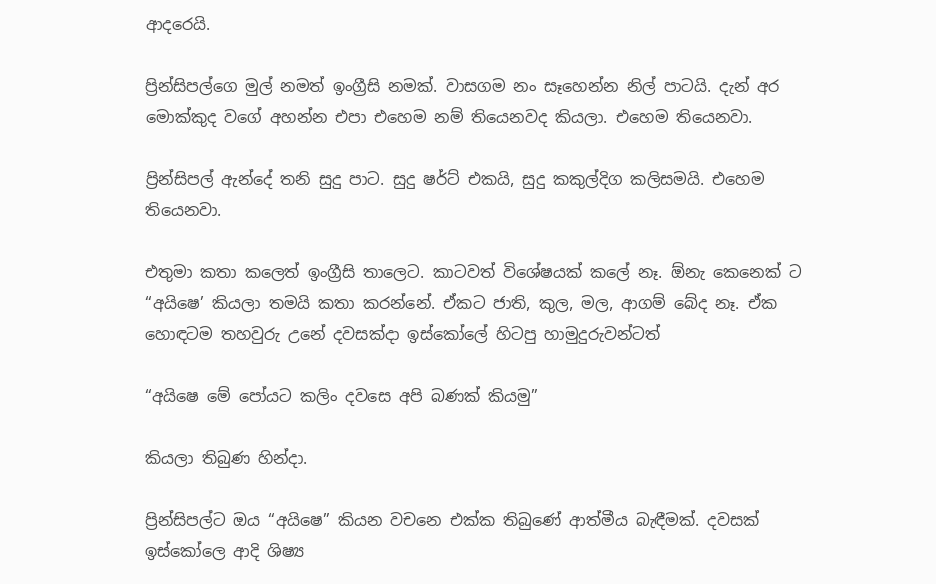ආදරෙයි.

ප්‍රින්සිපල්ගෙ මුල් නමත් ඉංග්‍රීසි නමක්. වාසගම නං සෑහෙන්න නිල් පාටයි. දැන් අර මොක්කුද වගේ අහන්න එපා එහෙම නම් තියෙනවද කියලා. එහෙම තියෙනවා.

ප්‍රින්සිපල් ඇන්දේ තනි සුදු පාට. සුදු ෂර්ට් එකයි, සුදු කකුල්දිග කලිසමයි. එහෙම තියෙනවා.

එතුමා කතා කලෙත් ඉංග්‍රීසි තාලෙට. කාටවත් විශේෂයක් කලේ නෑ. ඕනැ කෙනෙක් ට “අයිෂෙ’ කියලා තමයි කතා කරන්නේ. ඒකට ජාති, කුල, මල, ආගම් බේද නෑ. ඒක හොඳටම තහවුරු උනේ දවසක්දා ඉස්කෝලේ හිටපු හාමුදුරුවන්ටත්

“අයිෂෙ මේ පෝයට කලිං දවසෙ අපි බණක් කියමු”

කියලා තිබුණ හින්දා.

ප්‍රින්සිපල්ට ඔය “අයිෂෙ” කියන වචනෙ එක්ක තිබුණේ ආත්මීය බැඳීමක්. දවසක් ඉස්කෝලෙ ආදි ශිෂ්‍ය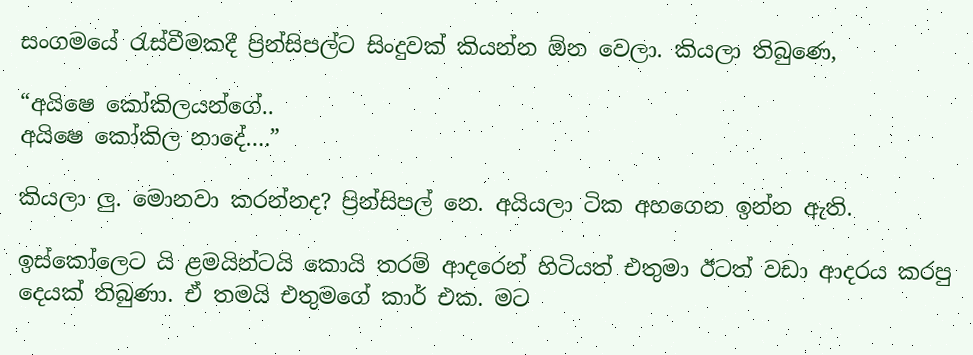සංගමයේ රැස්වීමකදී ප්‍රින්සිපල්ට සිංදුවක් කියන්න ඕන වෙලා. කියලා තිබුණෙ,

“අයිෂෙ කෝකිලයන්ගේ..
අයිෂෙ කෝකිල නාදේ….”

කියලා ලු. මොනවා කරන්නද? ප්‍රින්සිපල් නෙ. අයියලා ටික අහගෙන ඉන්න ඇති.

ඉස්කෝලෙට යි ළමයින්ටයි කොයි තරම් ආදරෙන් හිටියත් එතුමා ඊටත් වඩා ආදරය කරපු දෙයක් තිබුණා. ඒ තමයි එතුමගේ කාර් එක. මට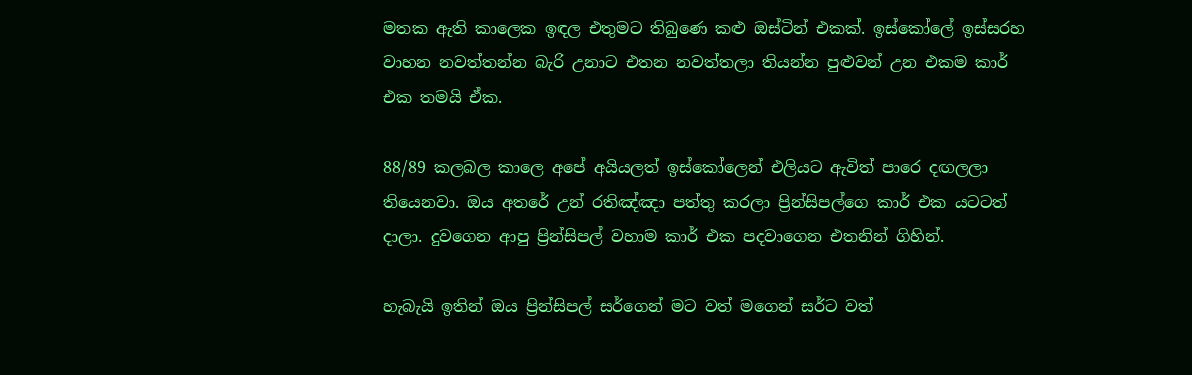මතක ඇති කාලෙක ඉඳල එතුමට තිබුණෙ කළු ඔස්ටින් එකක්. ඉස්කෝලේ ඉස්සරහ වාහන නවත්තන්න බැරි උනාට එතන නවත්තලා තියන්න පුළුවන් උන එකම කාර් එක තමයි ඒක.

88/89 කලබල කාලෙ අපේ අයියලත් ඉස්කෝලෙන් එලියට ඇවිත් පාරෙ දඟලලා තියෙනවා. ඔය අතරේ උන් රතිඤ්ඤා පත්තු කරලා ප්‍රින්සිපල්ගෙ කාර් එක යටටත් දාලා. දුවගෙන ආපු ප්‍රින්සිපල් වහාම කාර් එක පදවාගෙන එතනින් ගිහින්.

හැබැයි ඉතින් ඔය ප්‍රින්සිපල් සර්ගෙන් මට වත් මගෙන් සර්ට වත්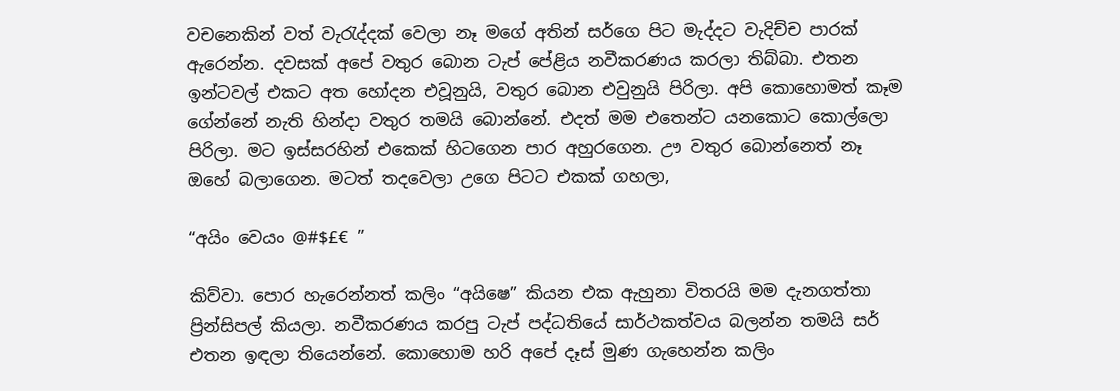වචනෙකින් වත් වැරැද්දක් වෙලා නෑ මගේ අතින් සර්ගෙ පිට මැද්දට වැදිච්ච පාරක් ඇරෙන්න. දවසක් අපේ වතුර බොන ටැප් පේළිය නවීකරණය කරලා තිබ්බා. එතන ඉන්ටවල් එකට අත හෝදන එවූනුයි, වතුර බොන එවුනුයි පිරිලා. අපි කොහොමත් කෑම ගේන්නේ නැති හින්දා වතුර තමයි බොන්නේ. එදත් මම එතෙන්ට යනකොට කොල්ලො පිරිලා. මට ඉස්සරහින් එකෙක් හිටගෙන පාර අහුරගෙන. ඌ වතුර බොන්නෙත් නෑ ඔහේ බලාගෙන. මටත් තදවෙලා උගෙ පිටට එකක් ගහලා,

“අයිං වෙයං @#$£€ ”

කිව්වා. පොර හැරෙන්නත් කලිං “අයිෂෙ” කියන එක ඇහුනා විතරයි මම දැනගත්තා ප්‍රින්සිපල් කියලා. නවීකරණය කරපු ටැප් පද්ධතියේ සාර්ථකත්වය බලන්න තමයි සර් එතන ඉඳලා තියෙන්නේ. කොහොම හරි අපේ දෑස් මුණ ගැහෙන්න කලිං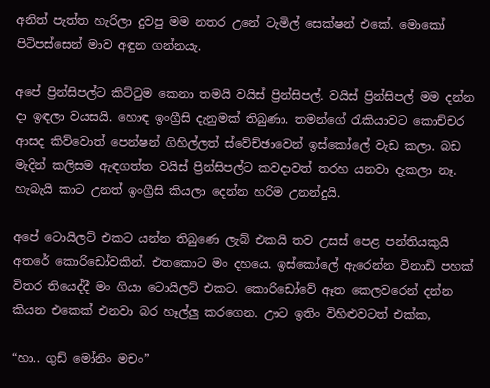අනිත් පැත්ත හැරිලා දුවපු මම නතර උනේ ටැමිල් සෙක්ෂන් එකේ. මොකෝ පිටිපස්සෙන් මාව අඳුන ගන්නයැ.

අපේ ප්‍රින්සිපල්ට කිට්ටුම කෙනා තමයි වයිස් ප්‍රින්සිපල්. වයිස් ප්‍රින්සිපල් මම දන්න දා ඉඳලා වයසයි. හොඳ ඉංග්‍රීසි දැනුමක් තිබුණා. තමන්ගේ රැකියාවට කොච්චර ආසද කිව්වොත් පෙන්ෂන් ගිහිල්ලත් ස්වේච්ඡාවෙන් ඉස්කෝලේ වැඩ කලා. බඩ මැදින් කලිසම ඇඳගත්ත වයිස් ප්‍රින්සිපල්ට කවදාවත් තරහ යනවා දැකලා නෑ. හැබැයි කාට උනත් ඉංග්‍රීසි කියලා දෙන්න හරිම උනන්දුයි.

අපේ ටොයිලට් එකට යන්න තිබුණෙ ලැබ් එකයි තව උසස් පෙළ පන්තියකුයි අතරේ කොරිඩෝවකින්. එතකොට මං දහයෙ. ඉස්කෝලේ ඇරෙන්න විනාඩි පහක් විතර තියෙද්දී මං ගියා ටොයිලට් එකට. කොරිඩෝවේ ඈත කෙලවරෙන් දන්න කියන එකෙක් එනවා බර හෑල්ලු කරගෙන. ඌට ඉතිං විහිළුවටත් එක්ක,

“හා.. ගුඩ් මෝනිං මචං”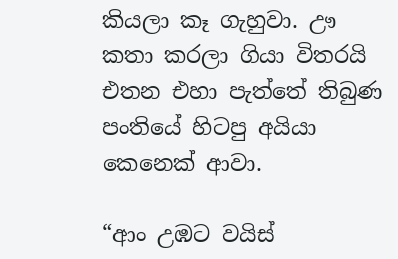කියලා කෑ ගැහුවා. ඌ කතා කරලා ගියා විතරයි එතන එහා පැත්තේ තිබුණ පංතියේ හිටපු අයියා කෙනෙක් ආවා.

“ආං උඹට වයිස්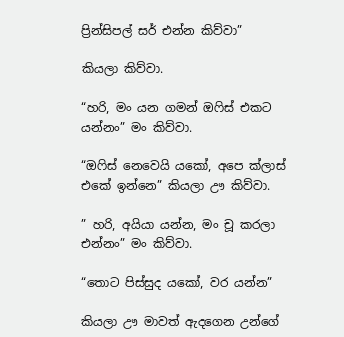ප්‍රින්සිපල් සර් එන්න කිව්වා”

කියලා කිව්වා.

“හරි, මං යන ගමන් ඔෆිස් එකට යන්නං” මං කිව්වා.

“ඔෆිස් නෙවෙයි යකෝ, අපෙ ක්ලාස් එකේ ඉන්නෙ” කියලා ඌ කිව්වා.

” හරි, අයියා යන්න, මං චූ කරලා එන්නං” මං කිව්වා.

“තොට පිස්සුද යකෝ, වර යන්න”

කියලා ඌ මාවත් ඇදගෙන උන්ගේ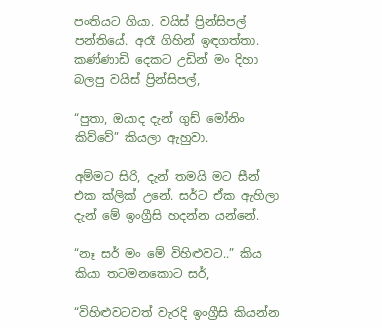පංතියට ගියා. වයිස් ප්‍රින්සිපල් පන්තියේ. අරෑ ගිහින් ඉඳගත්තා. කණ්ණාඩි දෙකට උඩින් මං දිහා බලපු වයිස් ප්‍රින්සිපල්,

“පුතා, ඔයාද දැන් ගුඩ් මෝනිං කිව්වේ” කියලා ඇහුවා.

අම්මට සිරි, දැන් තමයි මට සීන් එක ක්ලික් උනේ. සර්ට ඒක ඇහිලා දැන් මේ ඉංග්‍රීසි හදන්න යන්නේ.

“නෑ සර් මං මේ විහිළුවට..” කිය කියා තටමනකොට සර්,

“විහිළුවටවත් වැරදි ඉංග්‍රීසි කියන්න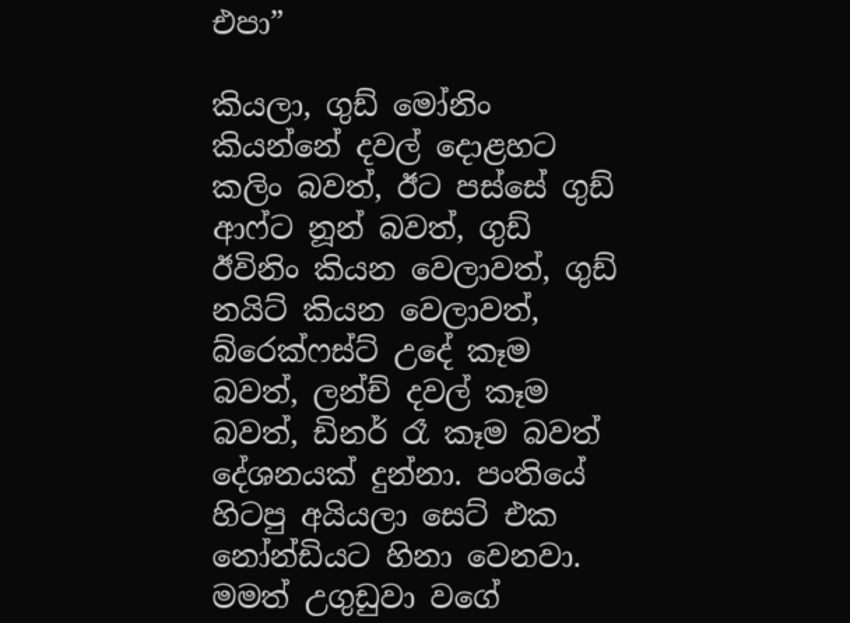එපා”

කියලා, ගුඩ් මෝනිං කියන්නේ දවල් දොළහට කලිං බවත්, ඊට පස්සේ ගුඩ් ආෆ්ට නූන් බවත්, ගුඩ් ඊවිනිං කියන වෙලාවත්, ගුඩ් නයිට් කියන වෙලාවත්, බ්රෙක්ෆස්ට් උදේ කෑම බවත්, ලන්ච් දවල් කෑම බවත්, ඩිනර් රෑ කෑම බවත් දේශනයක් දුන්නා. පංතියේ හිටපු අයියලා සෙට් එක නෝන්ඩියට හිනා වෙනවා. මමත් උගුඩුවා වගේ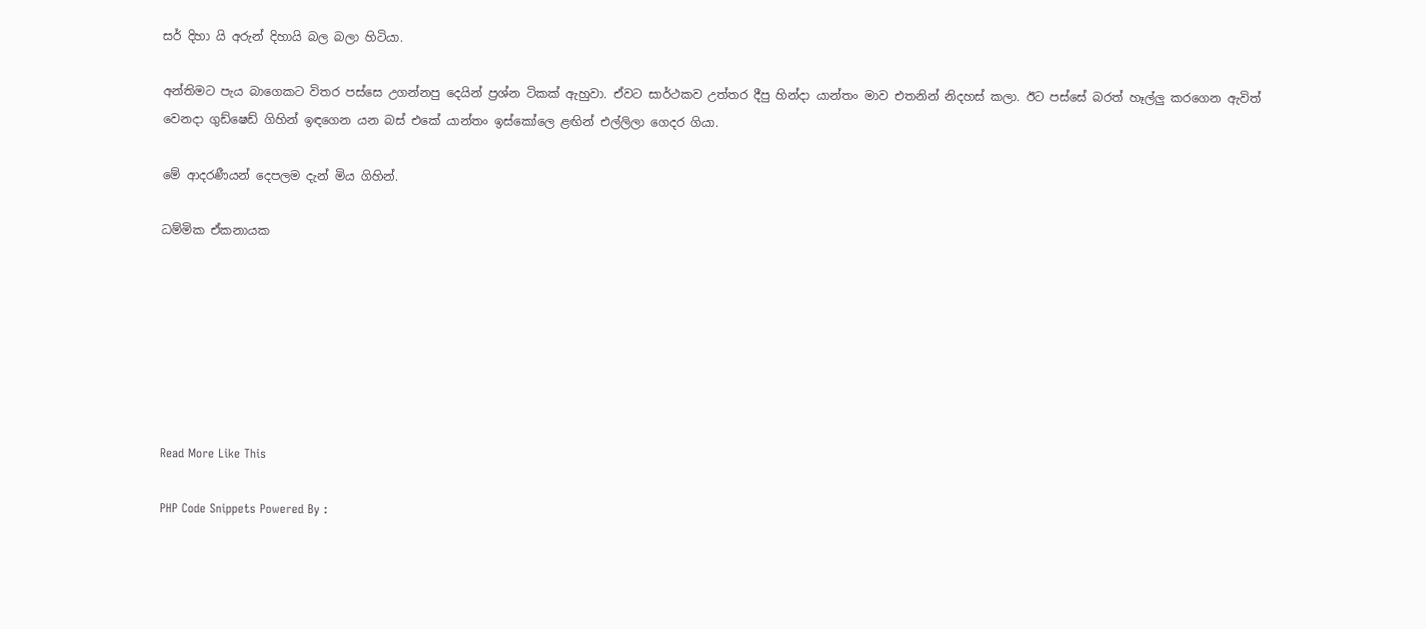සර් දිහා යි අරුන් දිහායි බල බලා හිටියා.

අන්තිමට පැය බාගෙකට විතර පස්සෙ උගන්නපු දෙයින් ප්‍රශ්න ටිකක් ඇහුවා. ඒවට සාර්ථකව උත්තර දීපු හින්දා යාන්තං මාව එතනින් නිදහස් කලා. ඊට පස්සේ බරත් හෑල්ලු කරගෙන ඇවිත් වෙනදා ගුඩ්ෂෙඩ් ගිහින් ඉඳගෙන යන බස් එකේ යාන්තං ඉස්කෝලෙ ළඟින් එල්ලිලා ගෙදර ගියා.

මේ ආදරණීයන් දෙපලම දැන් මිය ගිහින්.

ධම්මික ඒකනායක







Read More Like This

PHP Code Snippets Powered By :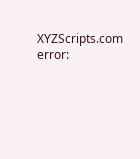XYZScripts.com
error: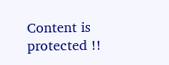Content is protected !!